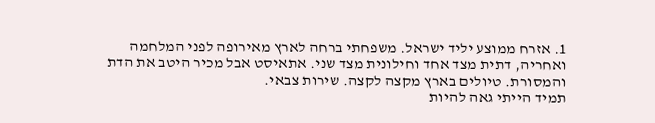1. אזרח ממוצע יליד ישראל. משפחתי ברחה לארץ מאירופה לפני המלחמה ואחריה, דתית מצד אחד וחילונית מצד שני. אתאיסט אבל מכיר היטב את הדת והמסורת. טיולים בארץ מקצה לקצה. שירות צבאי.
תמיד הייתי גאה להיות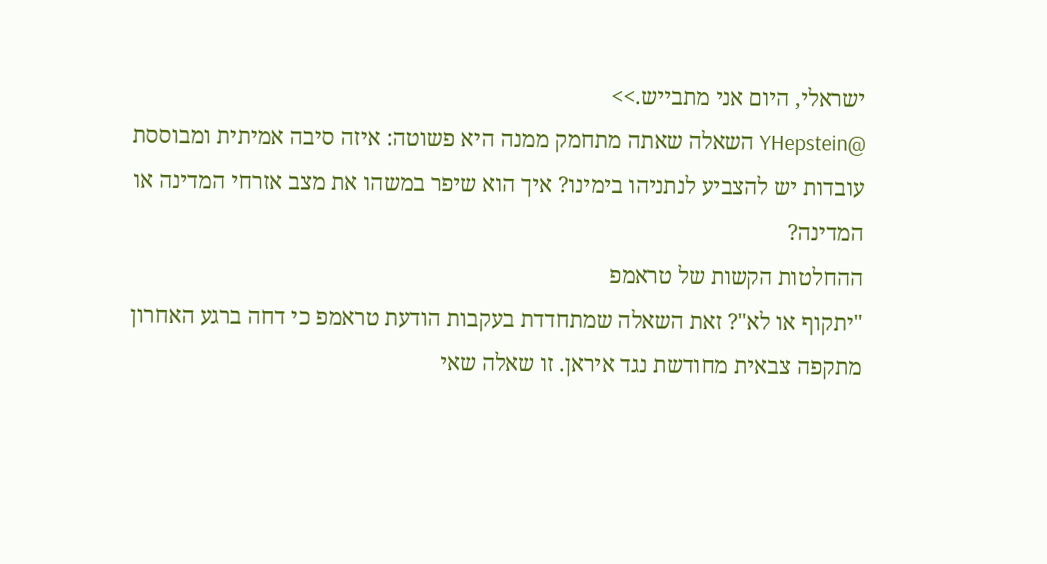ישראלי, היום אני מתבייש.>>
@YHepstein השאלה שאתה מתחמק ממנה היא פשוטה: איזה סיבה אמיתית ומבוססת עובדות יש להצביע לנתניהו בימינו? איך הוא שיפר במשהו את מצב אזרחי המדינה או המדינה?
ההחלטות הקשות של טראמפ
"יתקוף או לא"? זאת השאלה שמתחדדת בעקבות הודעת טראמפ כי דחה ברגע האחרון מתקפה צבאית מחודשת נגד איראן. זו שאלה שאי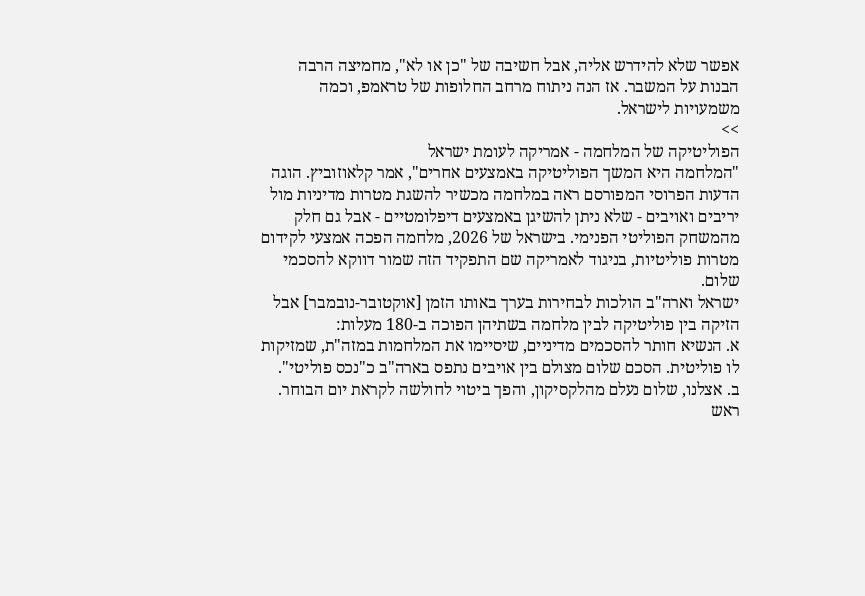אפשר שלא להידרש אליה, אבל חשיבה של "כן או לא", מחמיצה הרבה הבנות על המשבר. אז הנה ניתוח מרחב החלופות של טראמפ, וכמה משמעויות לישראל.
>>
הפוליטיקה של המלחמה - אמריקה לעומת ישראל
"המלחמה היא המשך הפוליטיקה באמצעים אחרים", אמר קלאוזוביץ. הוגה הדעות הפרוסי המפורסם ראה במלחמה מכשיר להשגת מטרות מדיניות מול יריבים ואויבים - שלא ניתן להשיגן באמצעים דיפלומטיים - אבל גם חלק מהמשחק הפוליטי הפנימי. בישראל של 2026, מלחמה הפכה אמצעי לקידום מטרות פוליטיות, בניגוד לאמריקה שם התפקיד הזה שמור דווקא להסכמי שלום.
ישראל וארה"ב הולכות לבחירות בערך באותו הזמן [אוקטובר-נובמבר] אבל הזיקה בין פוליטיקה לבין מלחמה בשתיהן הפוכה ב-180 מעלות:
א. הנשיא חותר להסכמים מדיניים, שיסיימו את המלחמות במזה"ת, שמזיקות לו פוליטית. הסכם שלום מצולם בין אויבים נתפס בארה"ב כ"נכס פוליטי".
ב. אצלנו, שלום נעלם מהלקסיקון, והפך ביטוי לחולשה לקראת יום הבוחר. ראש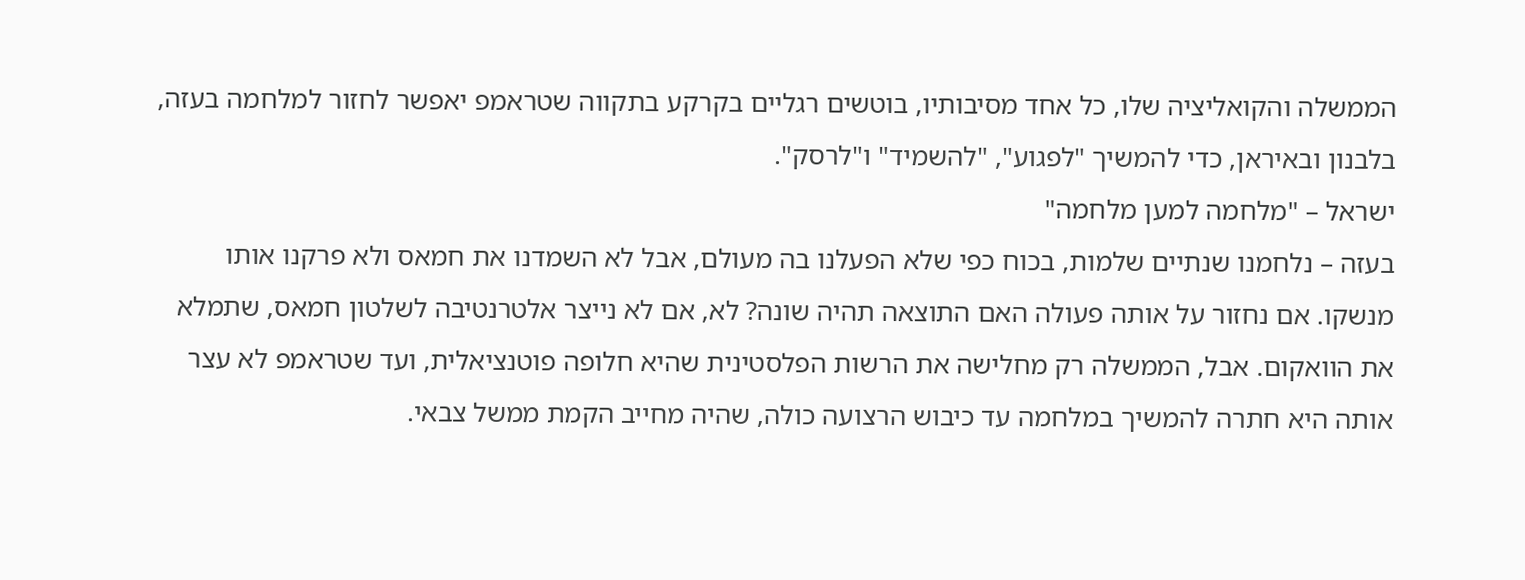הממשלה והקואליציה שלו, כל אחד מסיבותיו, בוטשים רגליים בקרקע בתקווה שטראמפ יאפשר לחזור למלחמה בעזה, בלבנון ובאיראן, כדי להמשיך "לפגוע", "להשמיד" ו"לרסק".
ישראל – "מלחמה למען מלחמה"
בעזה – נלחמנו שנתיים שלמות, בכוח כפי שלא הפעלנו בה מעולם, אבל לא השמדנו את חמאס ולא פרקנו אותו מנשקו. אם נחזור על אותה פעולה האם התוצאה תהיה שונה? לא, אם לא נייצר אלטרנטיבה לשלטון חמאס, שתמלא את הוואקום. אבל, הממשלה רק מחלישה את הרשות הפלסטינית שהיא חלופה פוטנציאלית, ועד שטראמפ לא עצר אותה היא חתרה להמשיך במלחמה עד כיבוש הרצועה כולה, שהיה מחייב הקמת ממשל צבאי.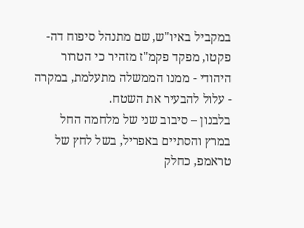במקביל באיו"ש, שם מתנהל סיפוח דה-פקטו, מפקד פקמ"ז מזהיר כי הטרור היהודי - ממנו הממשלה מתעלמת, במקרה - עלול להבעיר את השטח.
בלבנון – סיבוב שני של מלחמה החל במרץ והסתיים באפריל, בשל לחץ של טראמפ, כחלק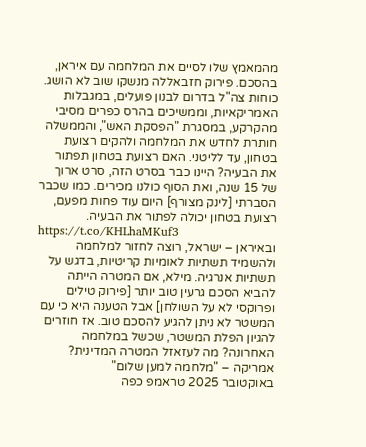מהמאמץ שלו לסיים את המלחמה עם איראן, בהסכם. פירוק חזבאללה מנשקו שוב לא הושג. כוחות צה"ל בדרום לבנון פועלים, במגבלות האמריקאיות, וממשיכים בהרס כפרים מסיבי מהקרקע, במסגרת "הפסקת האש", והממשלה חותרת לחדש את המלחמה ולהקים רצועת בטחון, עד לליטני. האם רצועת בטחון תפתור את הבעיה? היינו כבר בסרט הזה, סרט ארוך של 15 שנה, ואת הסוף כולנו מכירים. כמו שכבר הסברתי [לינק מצורף] היום עוד פחות מפעם, רצועת בטחון יכולה לפתור את הבעיה.
https://t.co/KHLhaMKuf3
ובאיראן – ישראל, רוצה לחזור למלחמה ולהשמיד תשתיות לאומיות קריטיות, בדגש על תשתיות אנרגיה. מילא, אם המטרה הייתה להביא הסכם גרעין טוב יותר [פירוק טילים ופרוקסי לא על השולחן] אבל הטענה היא כי עם המשטר לא ניתן להגיע להסכם טוב. אז חוזרים להגיון הפלת המשטר, שכשל במלחמה האחרונה? מה לעזאזל המטרה המדינית?
אמריקה – "מלחמה למען שלום"
באוקטובר 2025 טראמפ כפה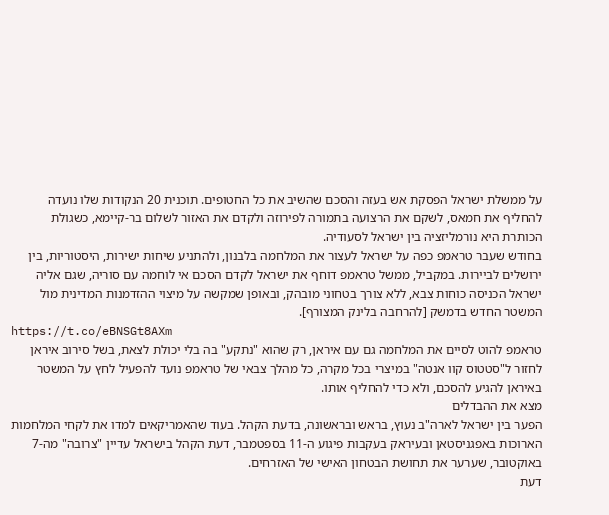על ממשלת ישראל הפסקת אש בעזה והסכם שהשיב את כל החטופים. תוכנית 20 הנקודות שלו נועדה להחליף את חמאס, לשקם את הרצועה בתמורה לפירוזה ולקדם את האזור לשלום בר-קיימא, כשגולת הכותרת היא נורמליזציה בין ישראל לסעודיה.
בחודש שעבר טראמפ כפה על ישראל לעצור את המלחמה בלבנון, ולהתניע שיחות ישירות, היסטוריות, בין ירושלים לביירות. במקביל, ממשל טראמפ דוחף את ישראל לקדם הסכם אי לוחמה עם סוריה, שגם אליה ישראל הכניסה כוחות צבא, ללא צורך בטחוני מובהק, ובאופן שמקשה על מיצוי ההזדמנות המדינית מול המשטר החדש בדמשק [להרחבה בלינק המצורף].
https://t.co/eBNSGt8AXm
טראמפ להוט לסיים את המלחמה גם עם איראן, רק שהוא "נתקע" בה בלי יכולת לצאת, בשל סירוב איראן לחזור ל"סטטוס קוו אנטה" במיצרי בכל מקרה, כל מהלך צבאי של טראמפ נועד להפעיל לחץ על המשטר באיראן להגיע להסכם, ולא כדי להחליף אותו.
מצא את ההבדלים
הפער בין ישראל לארה"ב נעוץ, בראש ובראשונה, בדעת הקהל. בעוד שהאמריקאים למדו את לקחי המלחמות הארוכות באפגניסטאן ובעיראק בעקבות פיגוע ה-11 בספטמבר, דעת הקהל בישראל עדיין "צרובה" מה-7 באוקטובר, שערער את תחושת הבטחון האישי של האזרחים.
דעת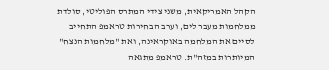הקהל האמריקאית, משני צידי המתרס הפוליטי, סולדת ממלחמות מעבר לים, וערב הבחירות טראמפ התחייב לסיים את המלחמה באוקראינה, ואת "מלחמות הנצח" המיותרות במזה"ת. טראמפ מתגאה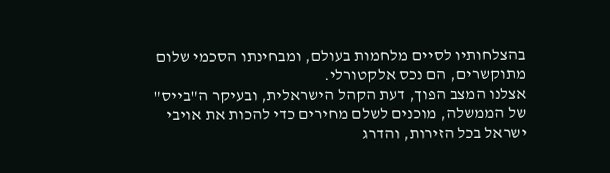בהצלחותיו לסיים מלחמות בעולם, ומבחינתו הסכמי שלום מתוקשרים, הם נכס אלקטורלי.
אצלנו המצב הפוך, דעת הקהל הישראלית, ובעיקר ה"בייס" של הממשלה, מוכנים לשלם מחירים כדי להכות את אויבי ישראל בכל הזירות, והדרג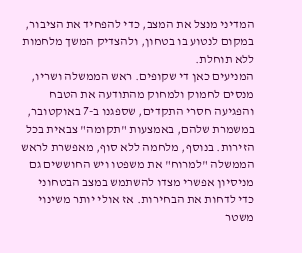המדיני מנצל את המצב, כדי להפחיד את הציבור, במקום לנטוע בו בטחון, ולהצדיק המשך מלחמות ללא תוחלת.
המניעים כאן די שקופים. ראש הממשלה ושריו, מנסים לחמוק ולמחוק מהתודעה את הטבח והפגיעה חסרי התקדים, שספגנו ב-7 באוקטובר, במשמרת שלהם, באמצעות "תקומה" צבאית בכל הזירות. בנוסף, מלחמה ללא סוף, מאפשרת לראש הממשלה "למרוח" את משפטו ויש החוששים גם מניסיון אפשרי מצדו להשתמש במצב הבטחוני כדי לדחות את הבחירות. אז אולי יותר משינוי משטר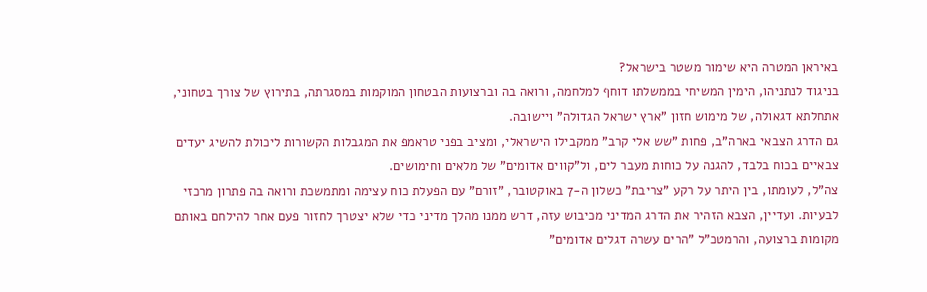באיראן המטרה היא שימור משטר בישראל?
בניגוד לנתניהו, הימין המשיחי בממשלתו דוחף למלחמה, ורואה בה וברצועות הבטחון המוקמות במסגרתה, בתירוץ של צורך בטחוני, אתחלתא דגאולה, של מימוש חזון "ארץ ישראל הגדולה" ויישובה.
גם הדרג הצבאי בארה"ב, פחות "שש אלי קרב" ממקבילו הישראלי, ומציב בפני טראמפ את המגבלות הקשורות ליכולת להשיג יעדים צבאיים בכוח בלבד, להגנה על כוחות מעבר לים, ול"קווים אדומים" של מלאים וחימושים.
צה"ל, לעומתו, בין היתר על רקע "צריבת" כשלון ה-7 באוקטובר, "זורם" עם הפעלת כוח עצימה ומתמשכת ורואה בה פתרון מרכזי לבעיות. ועדיין, הצבא הזהיר את הדרג המדיני מכיבוש עזה, דרש ממנו מהלך מדיני כדי שלא יצטרך לחזור פעם אחר להילחם באותם מקומות ברצועה, והרמטכ"ל "הרים עשרה דגלים אדומים"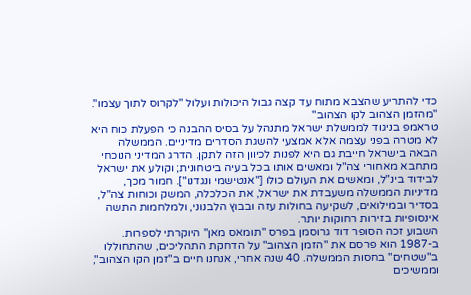כדי להתריע שהצבא מתוח עד קצה גבול היכולות ועלול "לקרוס לתוך עצמו".
"מהזמן הצהוב לקו הצהוב"
טראמפ בניגוד לממשלת ישראל מתנהל על בסיס ההבנה כי הפעלת כוח היא לא מטרה בפני עצמה אלא אמצעי להשגת הסדרים מדיניים. הממשלה הבאה בישראל חייבת גם היא לפנות לכיוון הזה לתקן. הדרג המדיני הנוכחי מתחבא מאחורי צה"ל ומאשים אותו בכל בעיה ביטחונית; וקולע את ישראל לבידוד בינ"ל, ומאשים את העולם כולו ["אנטישמי ונגדנו"]. חמור מכך, מדיניות הממשלה משעבדת את ישראל, את הכלכלה, המשק וכוחות צה"ל, בסדיר ובמילואים, לשקיעה בחולות עזה ובבוץ הלבנוני, ולמלחמות התשה אינסופיות בזירות רחוקות יותר.
השבוע זכה הסופר דוד גרוסמן בפרס "תומאס מאן" היוקרתי לספרות. ב-1987 הוא פרסם את "הזמן הצהוב" על הדחקת התהליכים, שהתחוללו ב"שטחים" בחסות הממשלה. 40 שנה אחרי, אנחנו חיים ב"זמן הקו הצהוב", וממשיכים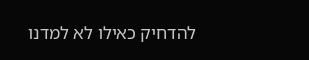להדחיק כאילו לא למדנו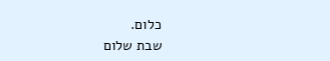כלום.
שבת שלום